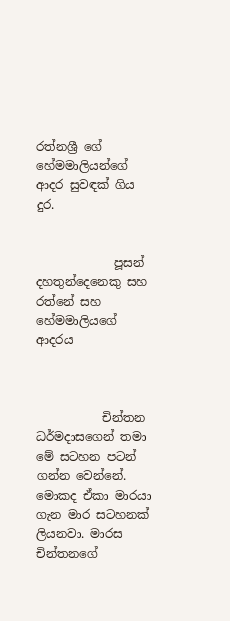රත්නශ්‍රී ගේ හේමමාලියන්ගේ ආදර සුවඳක් ගිය දුර.


             පූසන් දහතුන්දෙනෙකු සහ රත්නේ සහ හේමමාලියගේ ආදරය



           චින්තන ධර්මදාසගෙන් තමා මේ සටහන පටන් ගන්න වෙන්නේ. මොකද ඒකා මාරයා ගැන මාර සටහනක් ලියනවා. මාරස චින්තනගේ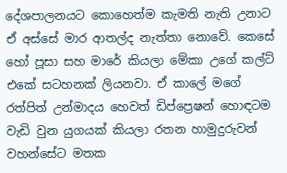දේශපාලනයට කොහෙත්ම කැමති නැති උනාට ඒ අස්සේ මාර ආතල්ද නැත්තා නොවේ. කෙසේ හෝ පූසා සහ මාරේ කියලා මේකා උගේ කල්ට් එකේ සටහනක් ලියනවා. ඒ කාලේ මගේ රත්පිත් උන්මාදය හෙවත් ඩිප්ප්‍රෙෂන් හොඳටම වැඩි වුන යුගයක් කියලා රතන හාමුදුරුවන් වහන්සේට මතක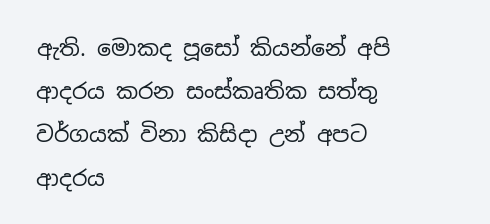ඇති. මොකද පූසෝ කියන්නේ අපි ආදරය කරන සංස්කෘතික සත්තු වර්ගයක් විනා කිසිදා උන් අපට ආදරය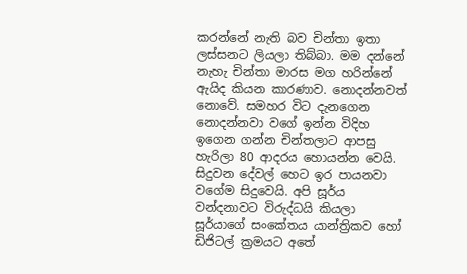කරන්නේ නැති බව චින්තා ඉතා ලස්සනට ලියලා තිබ්බා. මම දන්නේ නැහැ චින්තා මාරස මග හරින්නේ ඇයිද කියන කාරණාව. නොදන්නවත් නොවේ. සමහර විට දැනගෙන නොදන්නවා වගේ ඉන්න විදිහ ඉගෙන ගන්න චින්තලාට ආපසු හැරිලා 80 ආදරය හොයන්න වෙයි. සිදුවන දේවල් හෙට ඉර පායනවා වගේම සිදුවෙයි. අපි සූර්ය වන්දනාවට විරුද්ධයි කියලා සූර්යාගේ සංකේතය යාන්ත්‍රිකව හෝ ඩිජිටල් ක්‍රමයට අතේ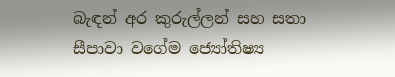බැඳන් අර කුරුල්ලන් සහ සතා සීපාවා වගේම ජ්‍යෝතිෂ්‍ය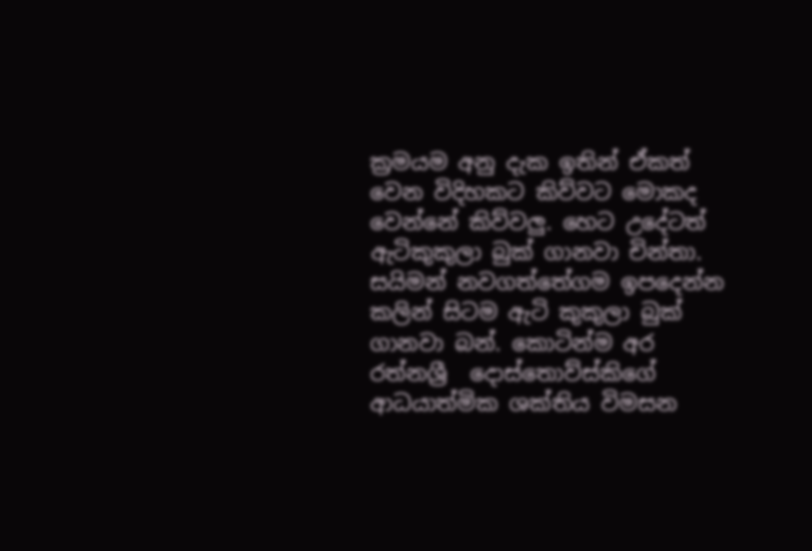ක්‍රමයම අනු දැක ඉතින් ඒකත් වෙන විදිහකට කිව්වට මොකද වෙන්නේ කිව්වලු. හෙට උදේටත් ඇටිකුකුලා බුක් ගානවා චින්තා. සයිමන් නවගත්තේගම ඉපදෙන්න කලින් සිටම ඇටි කුකුලා බුක් ගානවා බන්. කොටින්ම අර රත්නශ්‍රී  දොස්තොව්ස්කිගේ ආධයාත්මික ශක්තිය විමසන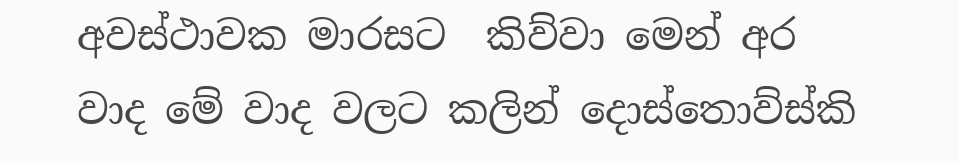අවස්ථාවක මාරසට  කිව්වා මෙන් අර වාද මේ වාද වලට කලින් දොස්තොව්ස්කි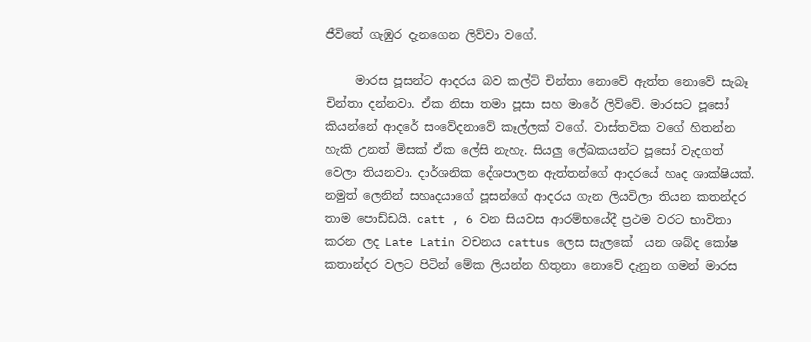ජීවිතේ ගැඹුර දැනගෙන ලිව්වා වගේ.

     මාරස පූසන්ට ආදරය බව කල්ට් චින්තා නොවේ ඇත්ත නොවේ සැබෑ චින්තා දන්නවා. ඒක නිසා තමා පූසා සහ මාරේ ලිව්වේ. මාරසට පූසෝ කියන්නේ ආදරේ සංවේදනාවේ කෑල්ලක් වගේ. වාස්තවික වගේ හිතන්න හැකි උනත් මිසක් ඒක ලේසි නැහැ. සියලු ලේඛකයන්ට පූසෝ වැදගත් වෙලා තියනවා. දාර්ශනික දේශපාලන ඇත්තන්ගේ ආදරයේ හෘද ශාක්ෂියක්. නමුත් ලෙනින් සහෘදයාගේ පූසන්ගේ ආදරය ගැන ලියවිලා තියන කතන්දර තාම පොඩ්ඩයි. catt , 6 වන සියවස ආරම්භයේදී ප්‍රථම වරට භාවිතා කරන ලද Late Latin වචනය cattus ලෙස සැලකේ  යන ශබ්ද කෝෂ කතාන්දර වලට පිටින් මේක ලියන්න හිතුනා නොවේ දැනුන ගමන් මාරස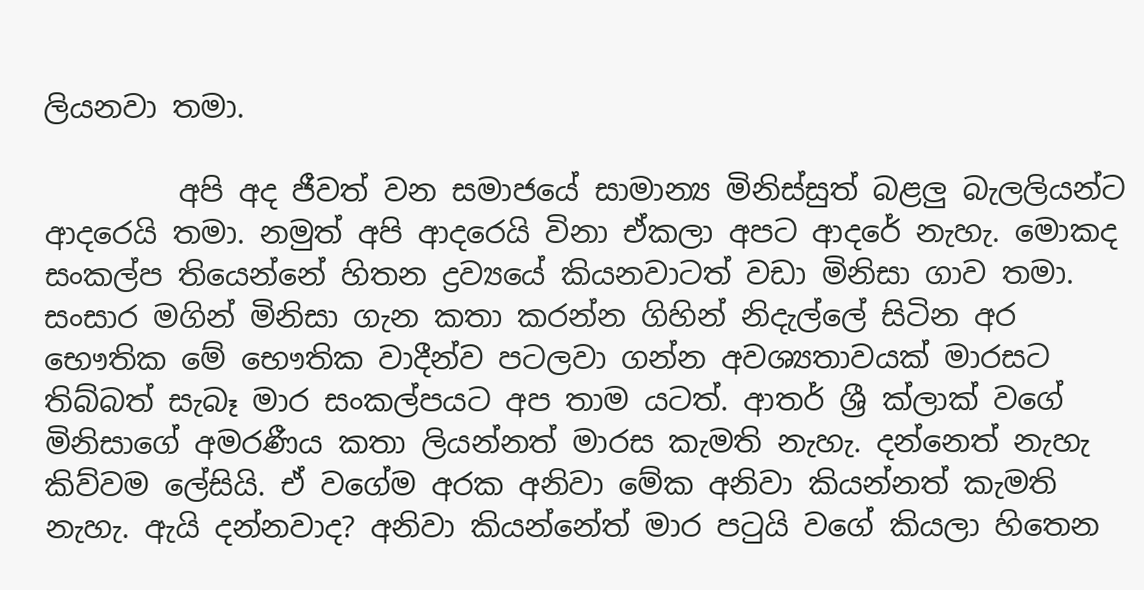ලියනවා තමා.

         අපි අද ජීවත් වන සමාජයේ සාමාන්‍ය මිනිස්සුත් බළලු බැලලියන්ට ආදරෙයි තමා. නමුත් අපි ආදරෙයි විනා ඒකලා අපට ආදරේ නැහැ. මොකද සංකල්ප තියෙන්නේ හිතන ද්‍රව්‍යයේ කියනවාටත් වඩා මිනිසා ගාව තමා. සංසාර මගින් මිනිසා ගැන කතා කරන්න ගිහින් නිදැල්ලේ සිටින අර භෞතික මේ භෞතික වාදීන්ව පටලවා ගන්න අවශ්‍යතාවයක් මාරසට තිබ්බත් සැබෑ මාර සංකල්පයට අප තාම යටත්. ආතර් ශ්‍රී ක්ලාක් වගේ මිනිසාගේ අමරණීය කතා ලියන්නත් මාරස කැමති නැහැ. දන්නෙත් නැහැ කිව්වම ලේසියි. ඒ වගේම අරක අනිවා මේක අනිවා කියන්නත් කැමති නැහැ. ඇයි දන්නවාද? අනිවා කියන්නේත් මාර පටුයි වගේ කියලා හිතෙන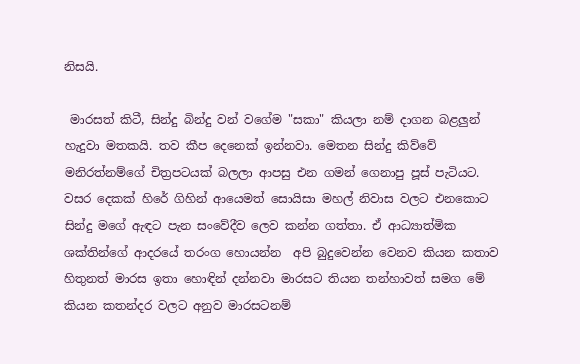නිසයි.

 මාරසත් කිටී, සින්දු බින්දු වන් වගේම "සකා" කියලා නම් දාගන බළලුන් හැදුවා මතකයි. තව කීප දෙනෙක් ඉන්නවා. මෙතන සින්දු කිව්වේ මනිරත්නම්ගේ චිත්‍රපටයක් බලලා ආපසු එන ගමන් ගෙනාපු පූස් පැටියට. වසර දෙකක් හිරේ ගිහින් ආයෙමත් සොයිසා මහල් නිවාස වලට එනකොට සින්දු මගේ ඇඳට පැන ‌සංවේදීව ලෙව කන්න ගත්තා. ඒ ආධ්‍යාත්මික ශක්තින්ගේ ආදරයේ තරංග හොයන්න  අපි බුදුවෙන්න වෙනව කියන කතාව හිතුනත් මාරස ඉතා හොඳින් දන්නවා මාරසට තියන තන්හාවත් සමග මේ කියන කතන්දර වලට අනුව මාරසටනම්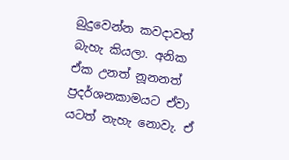බුදුවෙන්න කවදාවත් බැහැ කියලා. අනික ඒක උනත් නූනනත් ප්‍රදර්ශනකාමයට ඒවා යටත් නැහැ නොවැ. ඒ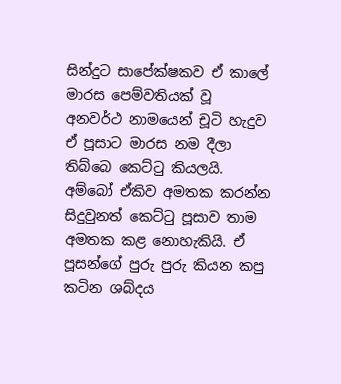සින්දුට සාපේක්ෂකව ඒ කාලේ මාරස පෙම්වතියක් වූ අනවර්ථ නාමයෙන් චූටි හැදුව ඒ පූසාට මාරස නම දීලා තිබ්බෙ කෙට්ටු කියලයි. අම්බෝ ඒකිව අමතක කරන්න සිදුවුනත් කෙට්ටු පූසාව තාම අමතක කළ නොහැකියි. ඒ පූසන්ගේ පුරු පුරු කියන කපු කටින ශබ්දය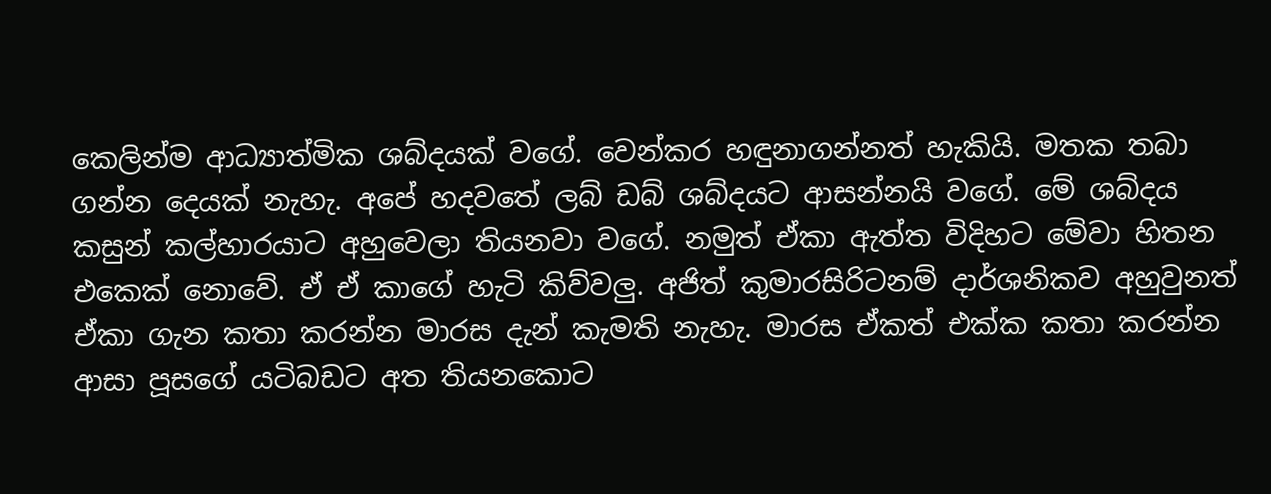කෙලින්ම ආධ්‍යාත්මික ශබ්දයක් වගේ. වෙන්කර හඳුනාගන්නත් හැකියි. මතක තබා ගන්න දෙයක් නැහැ. අපේ හදවතේ ලබ් ඩබ් ශබ්දයට ආසන්නයි වගේ. මේ ශබ්දය කසුන් කල්හාරයාට අහුවෙලා තියනවා වගේ. නමුත් ඒකා ඇත්ත විදිහට මේවා හිතන එකෙක් නොවේ. ඒ ඒ කාගේ හැටි කිව්වලු. අජිත් කුමාරසිරිටනම් දාර්ශනිකව අහුවුනත් ඒකා ගැන කතා කරන්න මාරස දැන් කැමති නැහැ. මාරස ඒකත් එක්ක කතා කරන්න ආසා පූසගේ යටිබඩට අත තියනකොට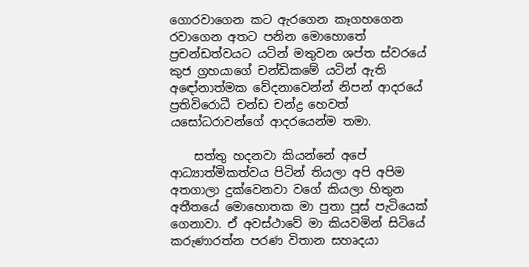ගොරවාගෙන කට ඇරගෙන කෑගහගෙන රවාගෙන අතට පනින මොහොතේ ප්‍රචන්ඩත්වයට යටින් මතුවන ශප්ත ස්වරයේ කුජ ග්‍රහයාගේ චන්ඩිකමේ යටින් ඇති අඳෝනාත්මක වේදනාවෙන්න් නිපන් ආදරයේ ප්‍රතිවිරොධී චන්ඩ චන්ද්‍ර හෙවත් යසෝධරාවන්ගේ ආදරයෙන්ම තමා.

    සත්තු හදනවා කියන්නේ අපේ ආධ්‍යාත්මිකත්වය පිටින් තියලා අපි අපිම අතගාලා දුක්වෙනවා වගේ කියලා හිතුන අතීතයේ මොහොතක මා පුතා පූස් පැටියෙක් ගෙනාවා. ඒ අවස්ථාවේ මා කියවමින් සිටියේ කරුණාරත්න පරණ විතාන සහෘදයා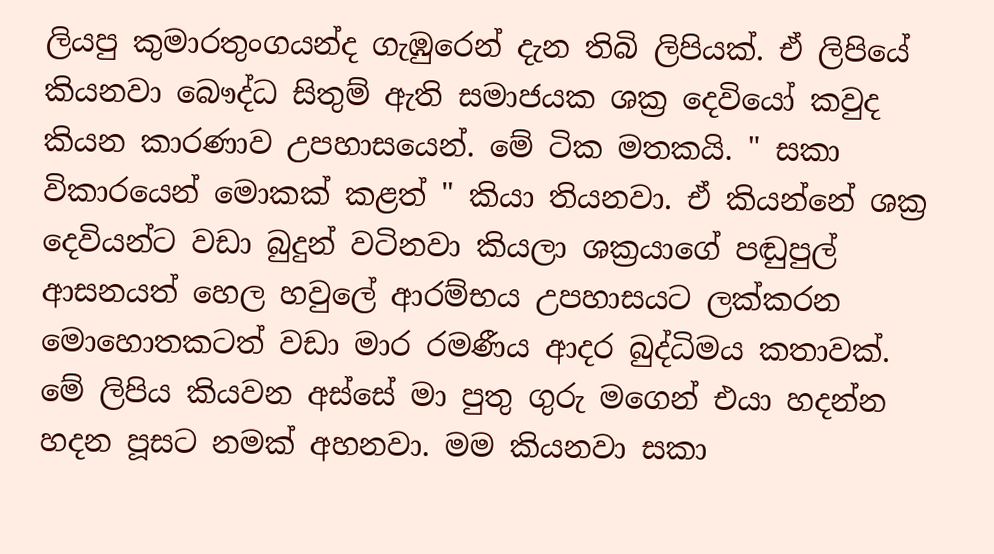ලියපු කුමාරතුංගයන්ද ගැඹුරෙන් දැන තිබි ලිපියක්. ඒ ලිපියේ කියනවා බෞද්ධ සිතුම් ඇති සමාජයක ශක්‍ර දෙවියෝ කවුද කියන කාරණාව උපහාසයෙන්. මේ ටික මතකයි. " සකා විකාරයෙන් මොකක් කළත් " කියා තියනවා. ඒ කියන්නේ ශක්‍ර දෙවියන්ට වඩා බුදුන් වටිනවා කියලා ශක්‍රයාගේ පඬුපුල් ආසනයත් හෙල හවුලේ ආරම්භය උපහාසයට ලක්කරන මොහොතකටත් වඩා මාර රමණීය ආදර බුද්ධිමය කතාවක්. මේ ලිපිය කියවන අස්සේ මා පුතු ගුරු මගෙන් එයා හදන්න හදන පූසට නමක් අහනවා. මම කියනවා සකා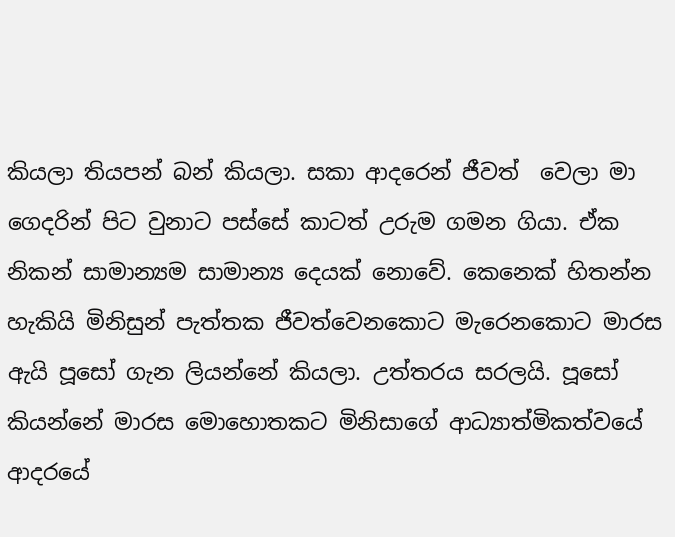කියලා තියපන් බන් කියලා. සකා ආදරෙන් ජීවත්  වෙලා මා ගෙදරින් පිට වුනාට පස්සේ කාටත් උරුම ගමන ගියා. ඒක නිකන් සාමාන්‍යම සාමාන්‍ය දෙයක් නොවේ. කෙනෙක් හිතන්න හැකියි මිනිසුන් පැත්තක ජීවත්වෙනකොට මැරෙනකොට මාරස ඇයි පූසෝ ගැන ලියන්නේ කියලා. උත්තරය සරලයි. පූසෝ කියන්නේ මාරස මොහොතකට මිනිසාගේ ආධ්‍යාත්මිකත්වයේ ආදරයේ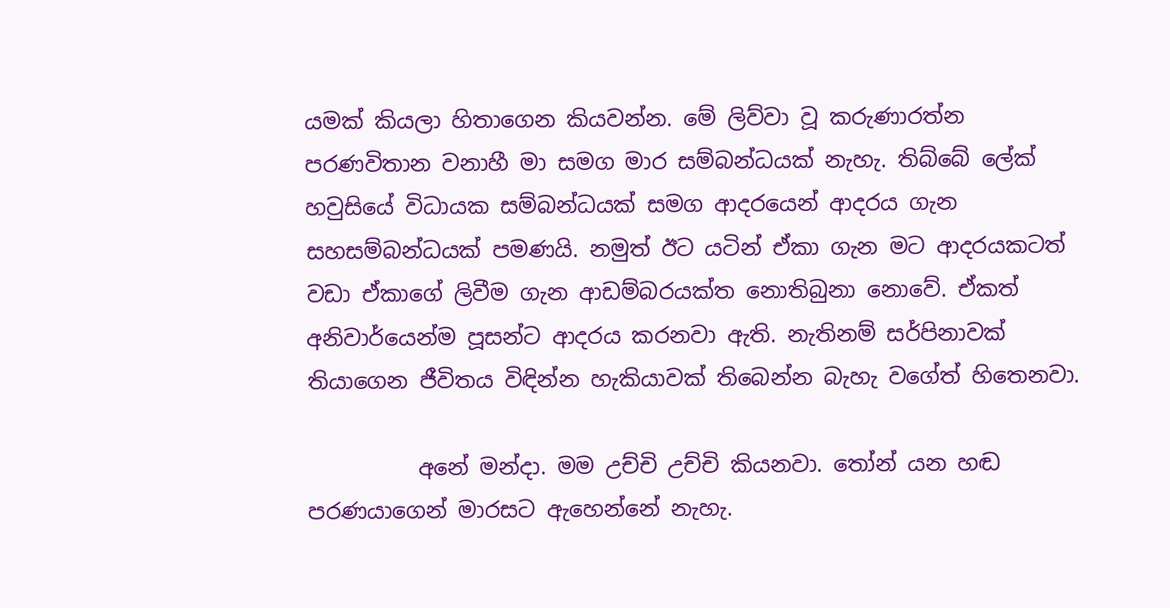යමක් කියලා හිතාගෙන කියවන්න. මේ ‌ලිව්වා වූ කරුණාරත්න පරණවිතාන වනාහී මා සමග මාර සම්බන්ධයක් නැහැ. තිබ්බේ ලේක් හවුසියේ විධායක සම්බන්ධයක් සමග ආදරයෙන් ආදරය ගැන සහසම්බන්ධයක් පමණයි. නමුත් ඊට යටින් ඒකා ගැන මට ආදරයකටත් වඩා ඒකාගේ ලිවීම ගැන ආඩම්බරයක්ත නොතිබුනා නොවේ. ඒකත් අනිවාර්යෙන්ම පූසන්ට ආදරය කරනවා ඇති. නැතිනම් සර්පිනාවක් තියාගෙන ජීවිතය විඳින්න හැකියාවක් තිබෙන්න බැහැ වගේත් හිතෙනවා.

          අනේ මන්දා. මම උච්චි උච්චි කියනවා. තෝන් යන හඬ පරණයාගෙන් මාරසට ඇහෙන්නේ නැහැ.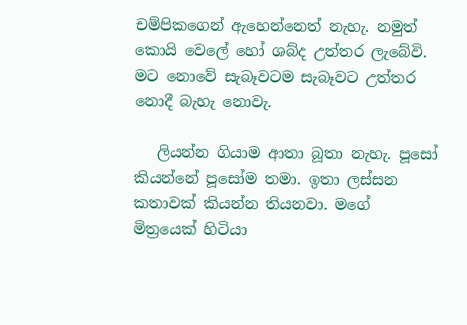චම්පිකගෙන් ඇහෙන්නෙත් නැහැ. නමුත් කොයි වෙලේ හෝ ශබ්ද උත්තර ලැබේවි. මට නොවේ සැබෑවටම සැබෑවට උත්තර නොදී බැහැ නොවැ.

   ලියන්න ගියාම ආතා බූතා නැහැ. පූසෝ කියන්නේ පූසෝම තමා. ඉතා ලස්සන කතාවක් කියන්න තියනවා. මගේ මිත්‍රයෙක් හිටියා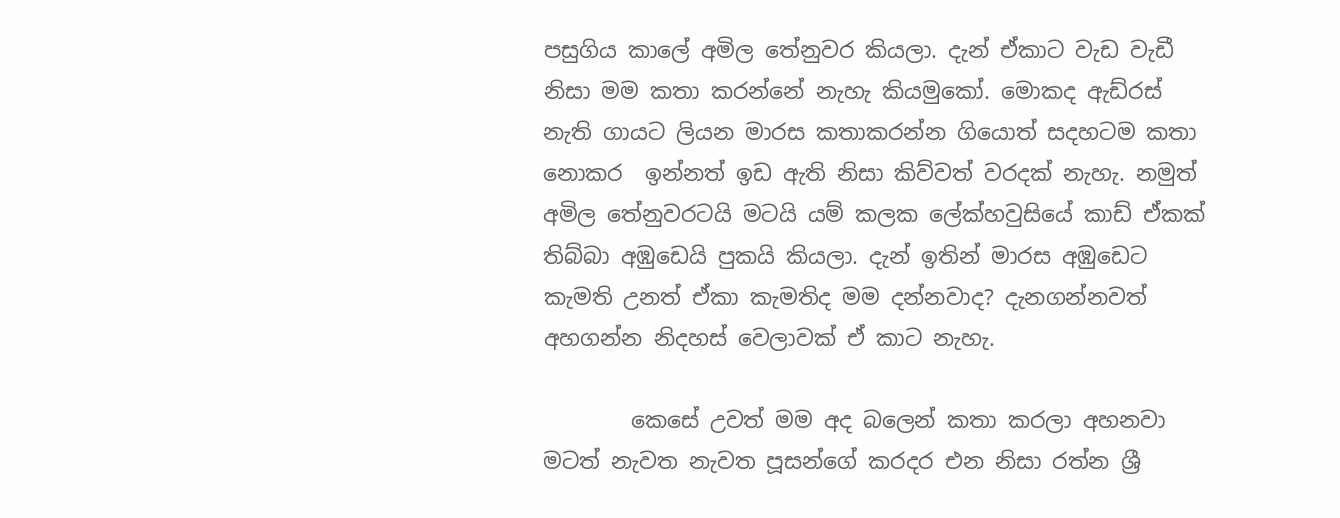පසුගිය කාලේ අමිල තේනුවර කියලා. දැන් ඒකාට වැඩ වැඩී නිසා මම කතා කරන්නේ නැහැ කියමුකෝ. මොකද ඇඩ්රස් නැති ගායට ලියන මාරස කතාකරන්න ගියොත් සදහටම කතා නොකර  ඉන්නත් ඉඩ ඇති නිසා කිව්වත් වරදක් නැහැ. නමුත් අමිල තේනුවරටයි මටයි යම් කලක ලේක්හවුසියේ කාඩ් ඒකක් තිබ්බා අඹුඩෙයි පුකයි කියලා. දැන් ඉතින් මාරස අඹුඩෙට කැමති උනත් ඒකා කැමතිද මම දන්නවාද? දැනගන්නවත් අහගන්න නිදහස් වෙලාවක් ඒ කාට නැහැ.

        කෙසේ උවත් මම අද බලෙන් කතා කරලා අහනවා මටත් නැවත නැවත පූසන්ගේ කරදර එන නිසා රත්න ශ්‍රී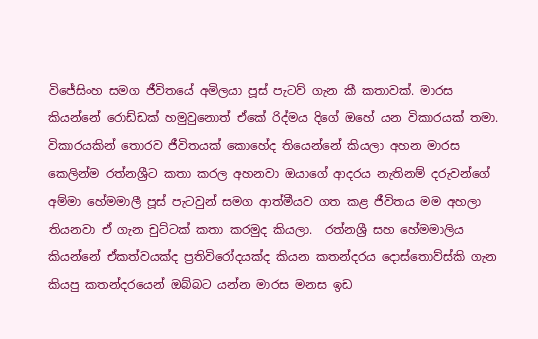විජේසිංහ සමග ජීවිතයේ අමිලයා පූස් පැටව් ගැන කී කතාවක්. මාරස කියන්නේ ‌රොඩ්ඩක් හමුවුනොත් ඒකේ රිද්මය දිගේ ඔහේ යන විකාරයක් තමා. විකාරයකින් තොරව ජීවිතයක් කොහේද තියෙන්නේ කියලා අහන මාරස කෙලින්ම රත්නශ්‍රීට කතා කරල අහනවා ඔයාගේ ආදරය නැතිනම් දරුවන්ගේ අම්මා හේමමාලී පූස් පැටවුන් සමග ‌ආත්මීයව ගත කළ ජීවිතය මම අහලා තියනවා ඒ ගැන චුට්ටක් ‌කතා කරමුද කියලා.  රත්නශ්‍රී සහ හේමමාලිය කියන්නේ ඒකත්වයක්ද ප්‍රතිවිරෝදයක්ද කියන කතන්දරය දොස්තොව්ස්කි ගැන කියපු කතන්දරයෙන් ඔබ්බට යන්න මාරස මනස ඉඩ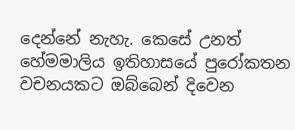දෙන්නේ නැහැ. කෙසේ උනත් හේමමාලිය ඉතිහාසයේ පුරෝකතන වචනයකට ඔබ්බෙන් දිවෙන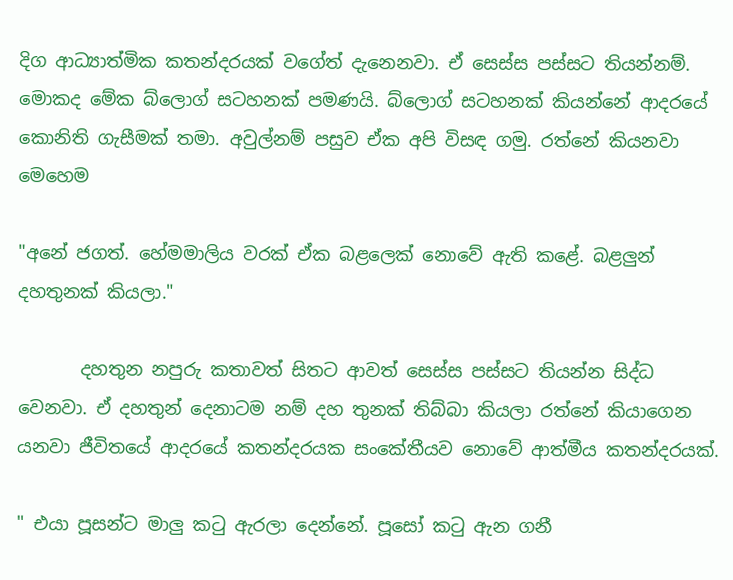දිග ආධ්‍යාත්මික කතන්දරයක් වගේත් දැනෙනවා. ඒ සෙස්ස පස්සට තියන්නම්. මොකද මේක බ්ලොග් සටහනක් පමණයි. බ්ලොග් සටහනක් කියන්නේ ආදරයේ කොනිති ගැසීමක් තමා. අවුල්නම් පසුව ඒක අපි විසඳ ගමු. රත්නේ කියනවා මෙහෙම

"අනේ ජගත්. හේමමාලිය වරක් ඒක බළලෙක් නොවේ ඇති කළේ. බළලුන් දහතුනක් කියලා."

       දහතුන නපුරු කතාවත් සිතට ආවත් සෙස්ස පස්සට තියන්න සිද්ධ වෙනවා. ඒ දහතුන් දෙනාටම නම් දහ තුනක් තිබ්බා කියලා රත්නේ කියාගෙන යනවා ජීවිතයේ ආදරයේ කතන්දරයක සංකේතීයව නොවේ ආත්මීය කතන්දරයක්.

" එයා පූසන්ට මාලු කටු ඇරලා දෙන්නේ. පූසෝ කටු ඇන ගනී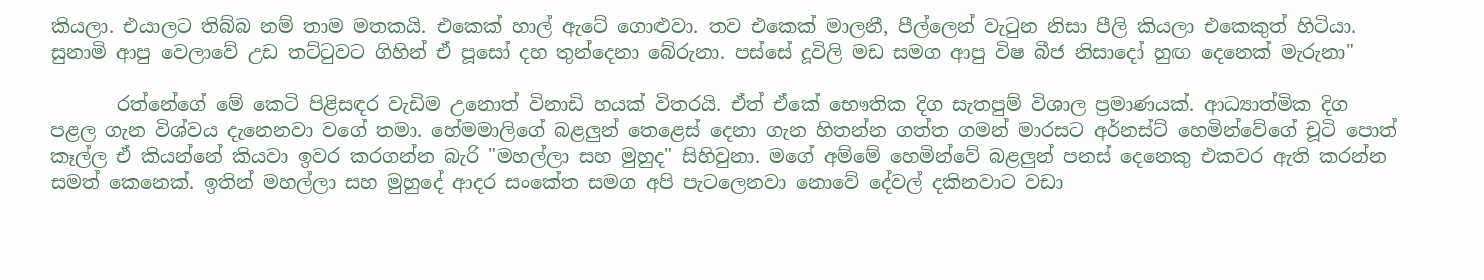කියලා. එයාලට තිබ්බ නම් තාම මතකයි. එකෙක් හාල් ඇටේ ගොළුවා. තව ‌එකෙක් මාලනී, පීල්ලෙන් වැටුන නිසා පීලි කියලා එකෙකුත් හිටියා. සුනාමි ආපු වෙලාවේ උඩ තට්ටුවට ගිහින් ඒ පූසෝ දහ තුන්දෙනා බේරුනා. පස්සේ දූවිලි මඩ සමග ආපු විෂ බීජ නිසාදෝ හුඟ දෙනෙක් මැරුනා"

       රත්නේගේ මේ කෙටි පිළිසඳර වැඩිම උනොත් විනාඩි හයක් විතරයි. ඒත් ඒකේ භෞතික දිග සැතපුම් විශාල ප්‍රමාණයක්. ආධ්‍යාත්මික දිග පළල ගැන විශ්වය ‌දැනෙනවා වගේ තමා. හේමමාලිගේ බළලුන් තෙළෙස් දෙනා ගැන හිතන්න ගත්ත ගමන් මාරසට අර්නස්ට් හෙමින්වේගේ චූටි පොත් කෑල්ල ඒ කියන්නේ කියවා ඉවර කරගන්න බැරි "මහල්ලා සහ මුහුද" සිහිවුනා. මගේ අම්මේ හෙමින්වේ බළලුන් පනස් දෙනෙකු එකවර ඇති කරන්න සමත් කෙනෙක්. ඉතින් මහල්ලා සහ මුහුදේ ආදර සංකේත සමග අපි පැටලෙනවා නොවේ දේවල් දකිනවාට වඩා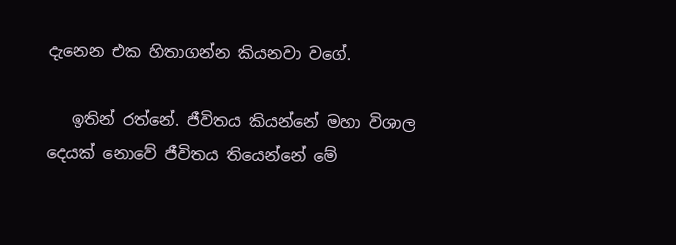දැනෙන එක හිතාගන්න කියනවා වගේ.

   ඉතින් රත්නේ. ජීවිතය කියන්නේ මහා විශාල දෙයක් නොවේ ජීවිතය තියෙන්නේ මේ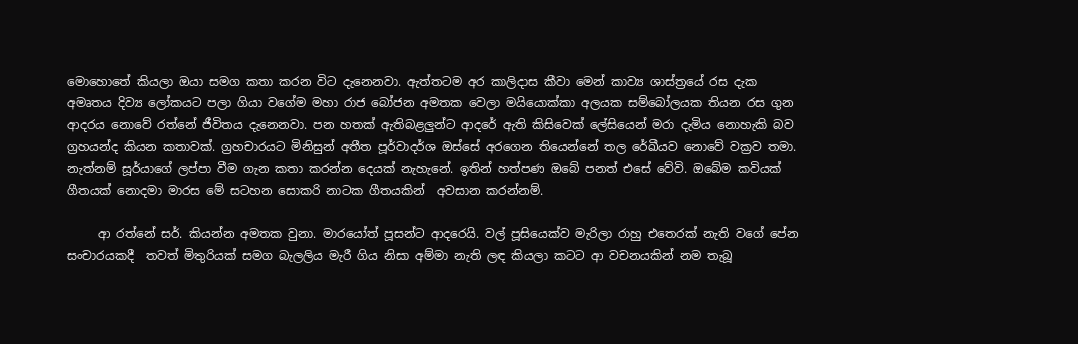මොහොතේ කියලා ඔයා සමග කතා කරන විට දැනෙනවා. ඇත්තටම අර කාලිදාස කීවා මෙන් කාව්‍ය ශාස්ත්‍රයේ රස දැක අමෘතය දිව්‍ය ලෝකයට පලා ගියා වගේම මහා රාජ බෝජන අමතක වෙලා මයියොක්කා අලයක සම්බෝලයක තියන රස ගුන ආදරය නොවේ රත්නේ ජීවිතය දැනෙනවා. පන හතක් ඇතිබළලුන්ට ආදරේ ඇති කිසිවෙක් ලේසියෙන් මරා දැමිය නොහැකි බව ග්‍රහයන්ද කියන කතාවක්. ග්‍රහචාරයට මිනිසුන් අතීත පූර්වාදර්ශ ඔස්සේ අරගෙන තියෙන්නේ තල රේඛීයව නොවේ වක්‍රව තමා. නැත්නම් සූර්යාගේ ලප්පා වීම ගැන කතා කරන්න දෙයක් නැහැනේ. ඉතින් හත්පණ ඔබේ පනත් එසේ වේවි. ඔබේම කවියක් ගීතයක් නොදමා මාරස මේ සටහන සොකරි නාටක ගීතයකින්  අවසාන කරන්නම්.

     ආ රත්නේ සර්. කියන්න අමතක වුනා. මාරයෝත් පූසන්ට ආදරෙයි. වල් පූසියෙක්ව මැරිලා රාහු එතෙරක් නැති වගේ පේන සංචාරයකදී  තවත් මිතුරියක් සමග බැලලිය මැරී ගිය නිසා අම්මා නැති ලඳ කියලා කටට ආ වචනයකින් නම තැබූ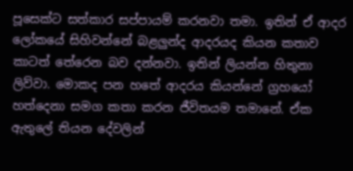පූසෙක්ට සත්කාර සප්පායම් කරනවා තමා. ඉතින් ඒ ආදර ලෝකයේ සිහිවන්නේ බළලුන්ද ආදරයද කියන කතාව කාටත් තේරෙන බව දන්නවා. ඉතින් ලියන්න හිතුනා ලිව්වා. මොකද පන හතේ ආදරය කියන්නේ ග්‍රහයෝ හත්දෙනා සමග කතා කරන ජීවිතයම තමානේ. ඒක ඇතුලේ තියන දේවලින්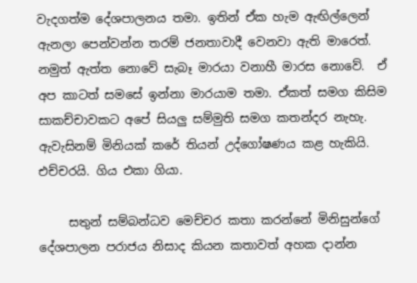වැදගත්ම දේශපාලනය තමා. ඉතින් ඒක හැම ඇඟිල්ලෙන් ඇනලා පෙන්වන්න තරම් ජනතාවාදී වෙනවා ඇති මාරෙත්. නමුත් ඇත්ත නොවේ සැබෑ මාරයා වනාහී මාරස නොවේ.  ඒ අප කාටත් සමසේ ඉන්නා මාරයාම තමා. ඒකත් සමග කිසිම සාකච්චාවකට අපේ සියලු සම්මුති සමග කතන්දර නැහැ. ඇවැසිනම් මිනියක් කරේ තියන් උද්ගෝෂණය කළ හැකියි. එච්චරයි. ගිය එකා ගියා.

     සතුන් සම්බන්ධව මෙච්චර කතා කරන්නේ මිනිසුන්ගේ දේශපාලන පරාජය නිසාද කියන කතාවත් අහක දාන්න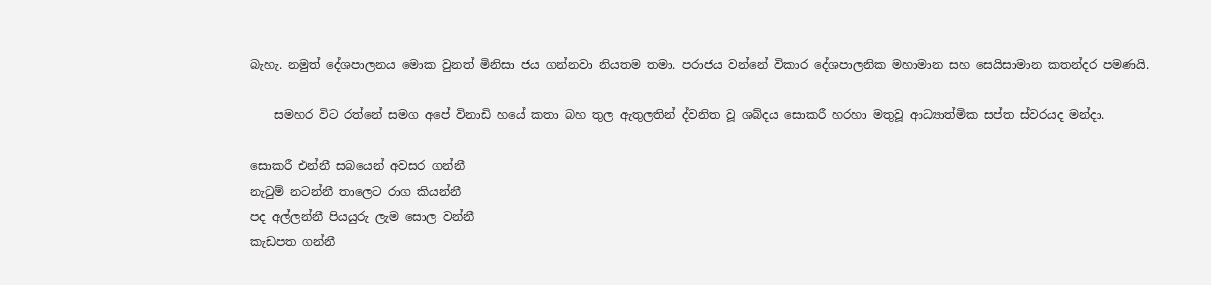බැහැ. නමුත් දේශපාලනය මොක වුනත් මිනිසා ජය ගන්නවා නියතම තමා. පරාජය වන්නේ විකාර දේශපාලනික මහාමාන සහ සෙයිසාමාන කතන්දර පමණයි.

    සමහර විට රත්නේ සමග අපේ විනාඩි හයේ කතා බහ තුල ඇතුලතින් ද්වනිත වූ ශබ්දය සොකරී හරහා මතුවූ ආධ්‍යාත්මික සප්ත ස්වරයද මන්දා.

සොකරී එන්නී සබයෙන් අවසර ගන්නී
නැටුම් නටන්නී තාලෙට රාග කියන්නී
පද අල්ලන්නී පියයුරු ලැම සොල වන්නී
කැඩපත ගන්නී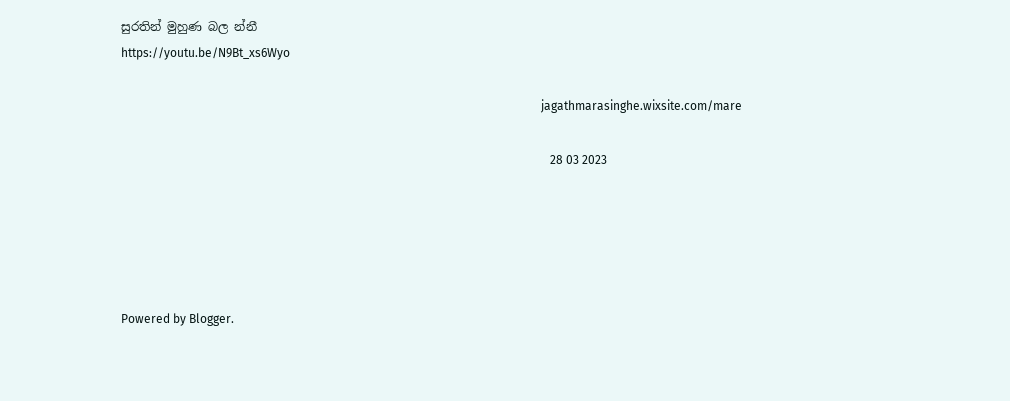සුරතින් මුහුණ බල න්නී
https://youtu.be/N9Bt_xs6Wyo

                                                                                                                                            jagathmarasinghe.wixsite.com/mare

                                                                                                                                               28 03 2023





Powered by Blogger.